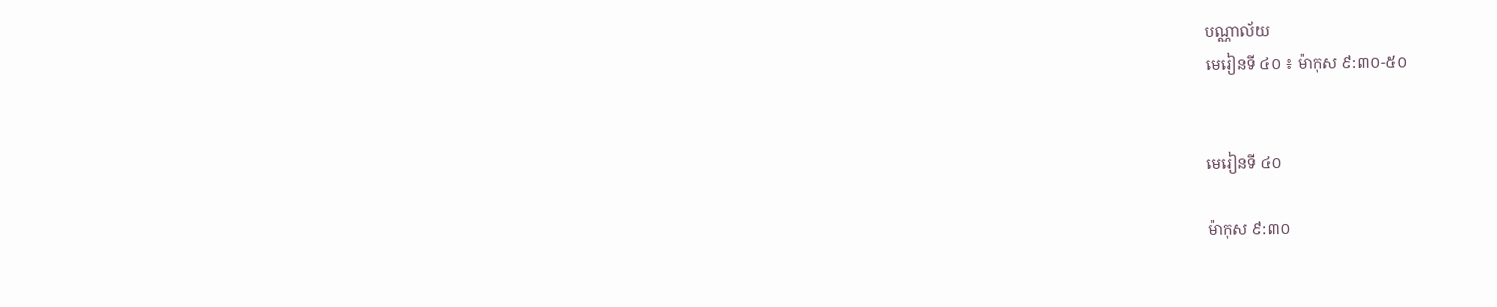បណ្ណាល័យ
មេរៀនទី ៤០ ៖ ម៉ាកុស ៩:៣០-៥០


មេរៀនទី ៤០

ម៉ាកុស ៩:៣០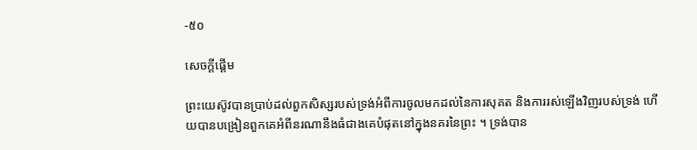-៥០

សេចក្ដីផ្ដើម

ព្រះយេស៊ូវបានប្រាប់ដល់ពួកសិស្សរបស់ទ្រង់អំពីការចូលមកដល់នៃការសុគត និងការរស់ឡើងវិញរបស់ទ្រង់ ហើយបានបង្រៀនពួកគេអំពីនរណានឹងធំជាងគេបំផុតនៅក្នុងនគរនៃព្រះ ។ ទ្រង់បាន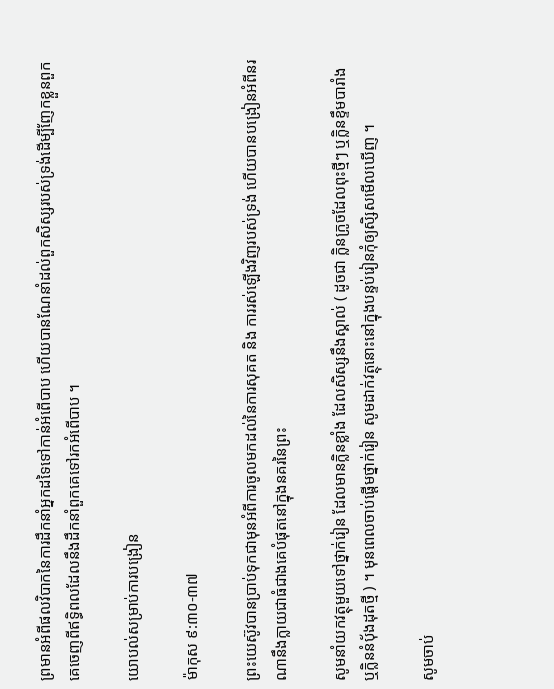ព្រមានអំពីផលវិបាកនៃការដឹកនាំអ្នកដទៃទៅកាន់អំពើបាប ហើយបានណែនាំដល់ពួកសិស្សរបស់ទ្រង់ដើម្បីញែកខ្លួនពួកគេចេញពីឥទ្ធិពលដែលនឹងដឹកនាំពួកគេទៅរកអំពើបាប ។

យោបល់សម្រាប់ការបង្រៀន

ម៉ាកុស ៩:៣០-៣៧

ព្រះយេស៊ូវបានប្រាប់ទុកជាមុនអំពីការចូលមកដល់នៃការសុគត និង ការរស់ឡើងវិញរបស់ទ្រង់ ហើយបានបង្រៀនអំពីនរណានឹងក្លាយជាធំជាងគេបំផុតនៅក្នុងនគរនៃព្រះ

សូមនាំយកវត្ថុមួយទៅថ្នាក់រៀន ដែលមានក្លិនខ្លាំង ដែលសិស្សនឹងស្គាល់ ( ដូចជា ក្លិនក្រូចដែលពុះថ្មីៗ ឬក្លិនខ្ទឹមបារាំង ឬក្លិននំប៉័ងដុតថ្មី ) ។ មុនពេលចាប់ផ្ដើមថ្នាក់រៀន សូមដាក់វត្ថុនោះនៅក្នុងបន្ទប់រៀនកុំឲ្យសិ្សសមើលឃើញ ។

សូមចាប់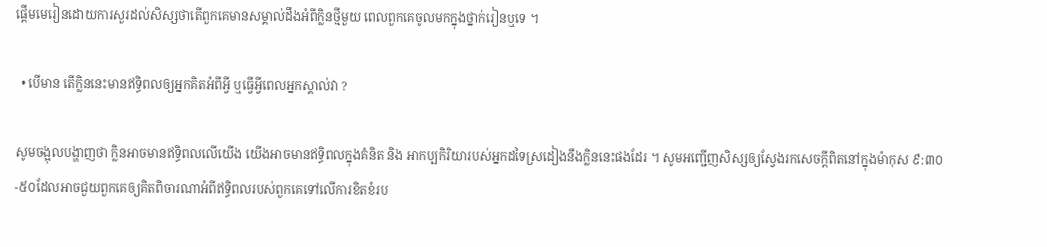ផ្ដើមមេរៀនដោយការសួរដល់សិស្សថាតើពួកគេមានសម្គាល់ដឹងអំពីក្លិនថ្មីមួយ ពេលពួកគេចូលមកក្នុងថ្នាក់រៀនឬទេ ។

  • បើមាន តើក្លិននេះមានឥទ្ធិពលឲ្យអ្នកគិតអំពីអ្វី ឬធ្វើអ្វីពេលអ្នកស្គាល់វា ?

សូមចង្អុលបង្ហាញថា ក្លិនអាចមានឥទ្ធិពលលើយើង យើងអាចមានឥទ្ធិពលក្នុងគំនិត និង អាកប្បកិរិយារបស់អ្នកដទៃស្រដៀងនឹងក្លិននេះផងដែរ ។ សូមអញ្ជើញសិស្សឲ្យស្វែងរកសេចក្ដីពិតនៅក្នុងម៉ាកុស ៩:៣០-៥០ដែលអាចជួយពួកគេឲ្យគិតពិចារណាអំពីឥទ្ធិពលរបស់ពួកគេទៅលើការខិតខំរប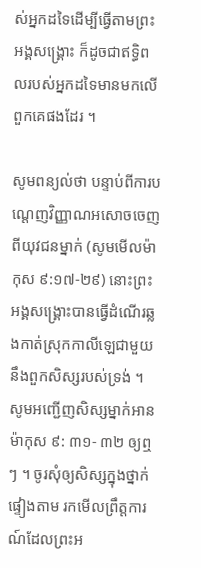ស់អ្នកដទៃដើម្បីធ្វើតាមព្រះអង្គសង្គ្រោះ ក៏ដូចជាឥទ្ធិពលរបស់អ្នកដទៃមានមកលើពួកគេផងដែរ ។

សូមពន្យល់ថា បន្ទាប់ពីការបណ្ដេញវិញ្ញាណអសោចចេញពីយុវជនម្នាក់ (សូមមើលម៉ាកុស ៩:១៧-២៩) នោះព្រះអង្គសង្គ្រោះបានធ្វើដំណើរឆ្លងកាត់ស្រុកកាលីឡេជាមួយនឹងពួកសិស្សរបស់ទ្រង់ ។ សូមអញ្ជើញសិស្សម្នាក់អាន ម៉ាកុស ៩: ៣១- ៣២ ឲ្យឮៗ ។ ចូរសុំឲ្យសិស្សក្នុងថ្នាក់ផ្ទៀងតាម រកមើលព្រឹត្តការណ៍ដែលព្រះអ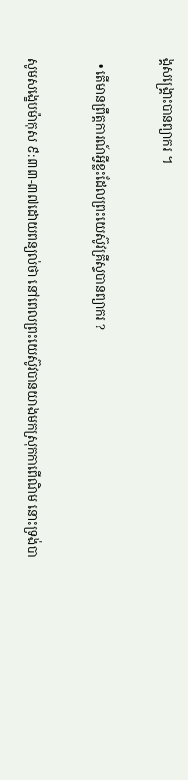ង្គសង្គ្រោះបានព្យាករ ។

  • តើមានព្រឹត្តការណ៍អ្វីខ្លះដែលព្រះយេស៊ូវគ្រីស្ទបានព្យាករ ?

សូមសង្ខេបម៉ាកុស ៩:៣៣-៣៧ដោយពន្យល់ថា នៅពេលព្រះយេស៊ូវបានយាងមកស្រុកកាពើណិម នោះទ្រង់បា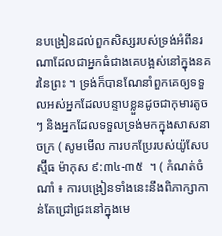នបង្រៀនដល់ពួកសិស្សរបស់ទ្រង់អំពីនរណាដែលជាអ្នកធំជាងគេបង្អស់នៅក្នុងនគរនៃព្រះ ។ ទ្រង់ក៏បានណែនាំពួកគេឲ្យទទួលអស់អ្នកដែលបន្ទាបខ្លួនដូចជាកុមារតូចៗ និងអ្នកដែលទទួលទ្រង់មកក្នុងសាសនាចក្រ ( សូមមើល ការបកប្រែរបស់យ៉ូសែប ស្ម៊ីធ ម៉ាកុស ៩:៣៤-៣៥  ។ ( កំណត់ចំណាំ ៖ ការបង្រៀនទាំងនេះនឹងពិភាក្សាកាន់តែជ្រៅជ្រះនៅក្នុងមេ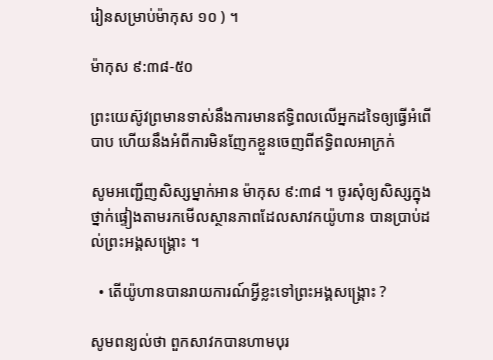រៀនសម្រាប់ម៉ាកុស ១០ ) ។

ម៉ាកុស ៩:៣៨-៥០

ព្រះយេស៊ូវព្រមានទាស់នឹងការមានឥទ្ធិពលលើអ្នកដទៃឲ្យធ្វើអំពើបាប ហើយនឹងអំពីការមិនញែកខ្លួនចេញពីឥទ្ធិពលអាក្រក់

សូមអញ្ជើញសិស្សម្នាក់អាន ម៉ាកុស ៩:៣៨ ។ ចូរសុំឲ្យសិស្សក្នុងថ្នាក់ផ្ទៀងតាមរកមើលស្ថានភាពដែលសាវកយ៉ូហាន បានប្រាប់ដល់ព្រះអង្គសង្គ្រោះ ។

  • តើយ៉ូហានបានរាយការណ៍អ្វីខ្លះទៅព្រះអង្គសង្គ្រោះ ?

សូមពន្យល់ថា ពួកសាវកបានហាមបុរ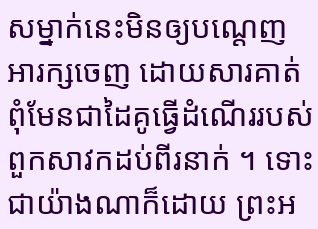សម្នាក់នេះមិនឲ្យបណ្ដេញអារក្សចេញ ដោយសារគាត់ពុំមែនជាដៃគូធ្វើដំណើររបស់ពួកសាវកដប់ពីរនាក់ ។ ទោះជាយ៉ាងណាក៏ដោយ ព្រះអ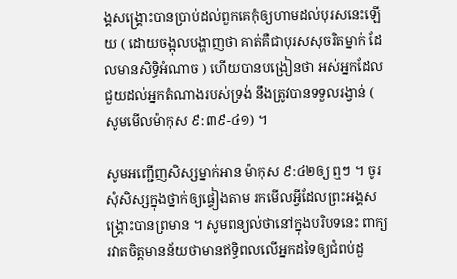ង្គសង្គ្រោះបានប្រាប់ដល់ពួកគេកុំឲ្យហាមដល់បុរសនេះឡើយ ( ដោយចង្អុលបង្ហាញថា គាត់គឺជាបុរសសុចរិតម្នាក់ ដែលមានសិទ្ធិអំណាច ) ហើយបានបង្រៀនថា អស់អ្នកដែលជួយដល់អ្នកតំណាងរបស់ទ្រង់ នឹងត្រូវបានទទួលរង្វាន់ ( សូមមើលម៉ាកុស ៩:៣៩-៤១) ។

សូមអញ្ជើញសិស្សម្នាក់អាន ម៉ាកុស ៩:៤២ឲ្យ ឮៗ ។ ចូរសុំសិស្សក្នុងថ្នាក់ឲ្យផ្ទៀងតាម រកមើលអ្វីដែលព្រះអង្គសង្គ្រោះបានព្រមាន ។ សូមពន្យល់ថានៅក្នុងបរិបទនេះ ពាក្យរវាតចិត្តមានន័យថាមានឥទ្ធិពលលើអ្នកដទៃឲ្យជំពប់ដួ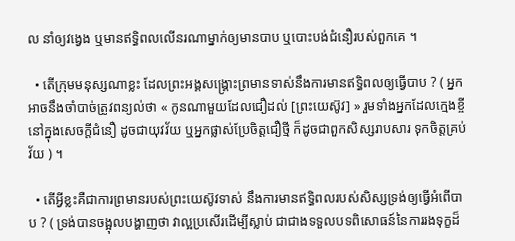ល នាំឲ្យវង្វេង ឬមានឥទ្ធិពលលើនរណាម្នាក់ឲ្យមានបាប ឬបោះបង់ជំនឿរបស់ពួកគេ ។

  • តើក្រុមមនុស្សណាខ្លះ ដែលព្រះអង្គសង្គ្រោះព្រមានទាស់នឹងការមានឥទ្ធិពលឲ្យធ្វើបាប ? ( អ្នកអាចនឹងចាំបាច់ត្រូវពន្យល់ថា « កូនណាមួយដែលជឿដល់ [ព្រះយេស៊ូវ] » រួមទាំងអ្នកដែលក្មេងខ្ចីនៅក្នុងសេចក្ដីជំនឿ ដូចជាយុវវ័យ ឬអ្នកផ្លាស់ប្រែចិត្តជឿថ្មី ក៏ដូចជាពួកសិស្សរាបសារ ទុកចិត្តគ្រប់វ័យ ) ។

  • តើអ្វីខ្លះគឺជាការព្រមានរបស់ព្រះយេស៊ូវទាស់ នឹងការមានឥទ្ធិពលរបស់សិស្សទ្រង់ឲ្យធ្វើអំពើបាប ? ( ទ្រង់បានចង្អុលបង្ហាញថា វាល្អប្រសើរដើម្បីស្លាប់ ជាជាងទទួលបទពិសោធន៍នៃការរងទុក្ខដ៏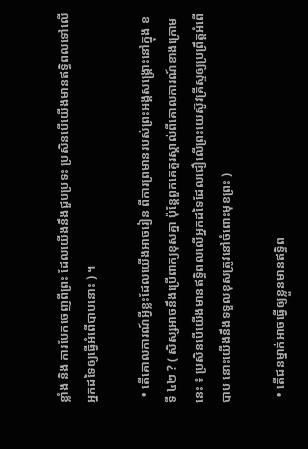ខ្លាំង និង ការបែកចេញពីព្រះ ដែលយើងនឹងជួបប្រទះ ប្រសិនបើយើងមានឥទ្ធិពលទៅលើអ្នកដទៃឲ្យធ្វើអំពើបាបនោះ ) ។

  • តើគោលការណ៍អ្វីខ្លះដែលយើងអាចរៀន ពីការព្រមានរបស់ព្រះអង្គសង្គ្រោះនៅក្នុង ខទី ៤២ ? ( សិស្សអាចនឹងប្រើពាក្យខុសគ្នា ប៉ុន្តែពួកគេគួរស្គាល់ពីគោលការណ៍ខាងក្រោមនេះ ៖ ប្រសិនបើយើងមានឥទ្ធិពលលើអ្នកដទៃដែលជឿលើព្រះយេស៊ូវគ្រីស្ទឲ្យប្រព្រឹត្តអំពើបាប នោះយើងនឹងទទួលខុសត្រូវនៅចំពោះមុខព្រះ )

  • តើជនម្នាក់អាចធ្វើឲ្យខ្លួនមានឥទ្ធិព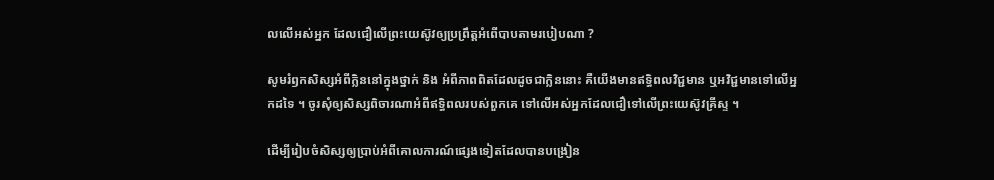លលើអស់អ្នក ដែលជឿលើព្រះយេស៊ូវឲ្យប្រព្រឹត្តអំពើបាបតាមរបៀបណា ?

សូមរំឭកសិស្សអំពីក្លិននៅក្នុងថ្នាក់ និង អំពីភាពពិតដែលដូចជាក្លិននោះ គឺយើងមានឥទ្ធិពលវិជ្ជមាន ឬអវិជ្ជមានទៅលើអ្នកដទៃ ។ ចូរសុំឲ្យសិស្សពិចារណាអំពីឥទ្ធិពលរបស់ពួកគេ ទៅលើអស់អ្នកដែលជឿទៅលើព្រះយេស៊ូវគ្រីស្ទ ។

ដើម្បីរៀបចំសិស្សឲ្យប្រាប់អំពីគោលការណ៍ផ្សេងទៀតដែលបានបង្រៀន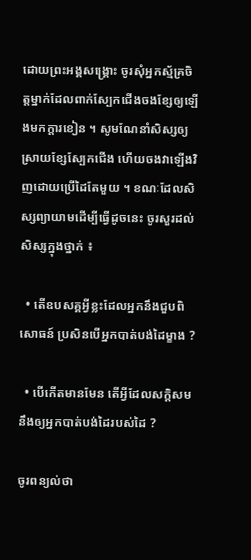ដោយព្រះអង្គសង្គ្រោះ ចូរសុំអ្នកស្ម័គ្រចិត្តម្នាក់ដែលពាក់ស្បែកជើងចងខ្សែឲ្យឡើងមកក្ដារខៀន ។ សូមណែនាំសិស្សឲ្យស្រាយខ្សែស្បែកជើង ហើយចងវាឡើងវិញដោយប្រើដៃតែមួយ ។ ខណៈដែលសិស្សព្យាយាមដើម្បីធ្វើដូចនេះ ចូរសួរដល់សិស្សក្នុងថ្នាក់ ៖

  • តើឧបសគ្គអ្វីខ្លះដែលអ្នកនឹងជួបពិសោធន៍ ប្រសិនបើអ្នកបាត់បង់ដៃម្ខាង ?

  • បើកើតមានមែន តើអ្វីដែលសក្ដិសមនឹងឲ្យអ្នកបាត់បង់ដៃរបស់ដៃ ?

ចូរពន្យល់ថា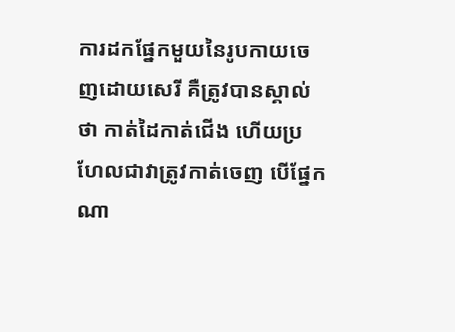ការដកផ្នែកមួយនៃរូបកាយចេញដោយសេរី គឺត្រូវបានស្គាល់ថា កាត់ដៃកាត់ជើង ហើយប្រហែលជាវាត្រូវកាត់ចេញ បើផ្នែកណា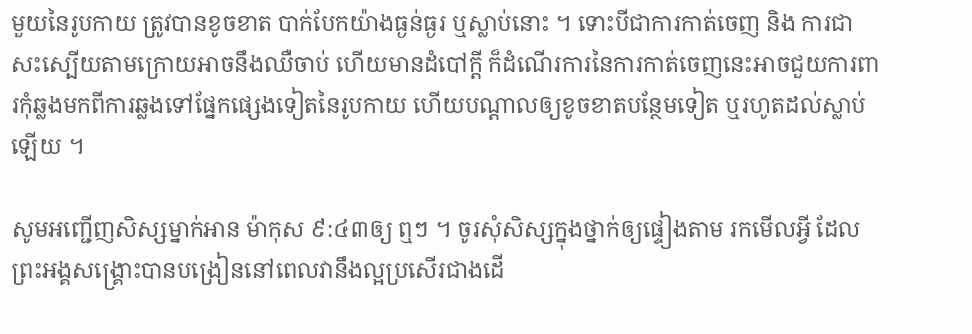មួយនៃរូបកាយ ត្រូវបានខូចខាត បាក់បែកយ៉ាងធ្ងន់ធ្ងរ ឬស្លាប់នោះ ។ ទោះបីជាការកាត់ចេញ និង ការជាសះស្បើយតាមក្រោយអាចនឹងឈឺចាប់ ហើយមានដំបៅក្ដី ក៏ដំណើរការនៃការកាត់ចេញនេះអាចជួយការពារកុំឆ្លងមកពីការឆ្លងទៅផ្នែកផ្សេងទៀតនៃរូបកាយ ហើយបណ្ដាលឲ្យខូចខាតបន្ថែមទៀត ឬរហូតដល់ស្លាប់ឡើយ ។

សូមអញ្ជើញសិស្សម្នាក់អាន ម៉ាកុស ៩:៤៣ឲ្យ ឮៗ ។ ចូរសុំសិស្សក្នុងថ្នាក់ឲ្យផ្ទៀងតាម រកមើលអ្វី ដែលព្រះអង្គសង្គ្រោះបានបង្រៀននៅពេលវានឹងល្អប្រសើរជាងដើ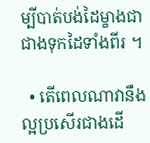ម្បីបាត់បង់ដៃម្ខាងជាជាងទុកដៃទាំងពីរ ។

  • តើពេលណាវានឹងល្អប្រសើរជាងដើ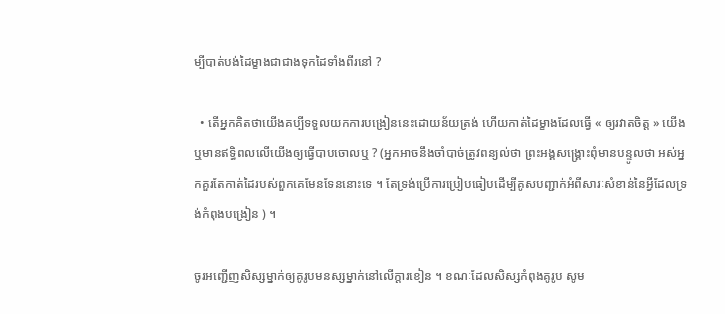ម្បីបាត់បង់ដៃម្ខាងជាជាងទុកដៃទាំងពីរនៅ ?

  • តើអ្នកគិតថាយើងគប្បីទទួលយកការបង្រៀននេះដោយន័យត្រង់ ហើយកាត់ដៃម្ខាងដែលធ្វើ « ឲ្យរវាតចិត្ត » យើង ឬមានឥទ្ធិពលលើយើងឲ្យធ្វើបាបចោលឬ ? (អ្នកអាចនឹងចាំបាច់ត្រូវពន្យល់ថា ព្រះអង្គសង្គ្រោះពុំមានបន្ទូលថា អស់អ្នកគួរតែកាត់ដៃរបស់ពួកគេមែនទែននោះទេ ។ តែទ្រង់ប្រើការប្រៀបធៀបដើម្បីគូសបញ្ជាក់អំពីសារៈសំខាន់នៃអ្វីដែលទ្រង់កំពុងបង្រៀន ) ។

ចូរអញ្ជើញសិស្សម្នាក់ឲ្យគូរូបមនស្សម្នាក់នៅលើក្ដារខៀន ។ ខណៈដែលសិស្សកំពុងគូរូប សូម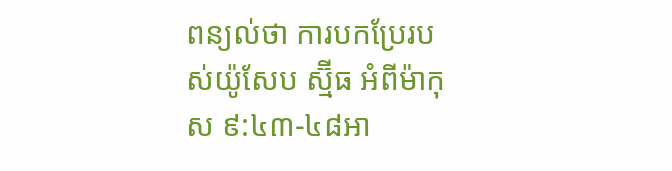ពន្យល់ថា ការបកប្រែរបស់យ៉ូសែប ស្ម៊ីធ អំពីម៉ាកុស ៩:៤៣-៤៨អា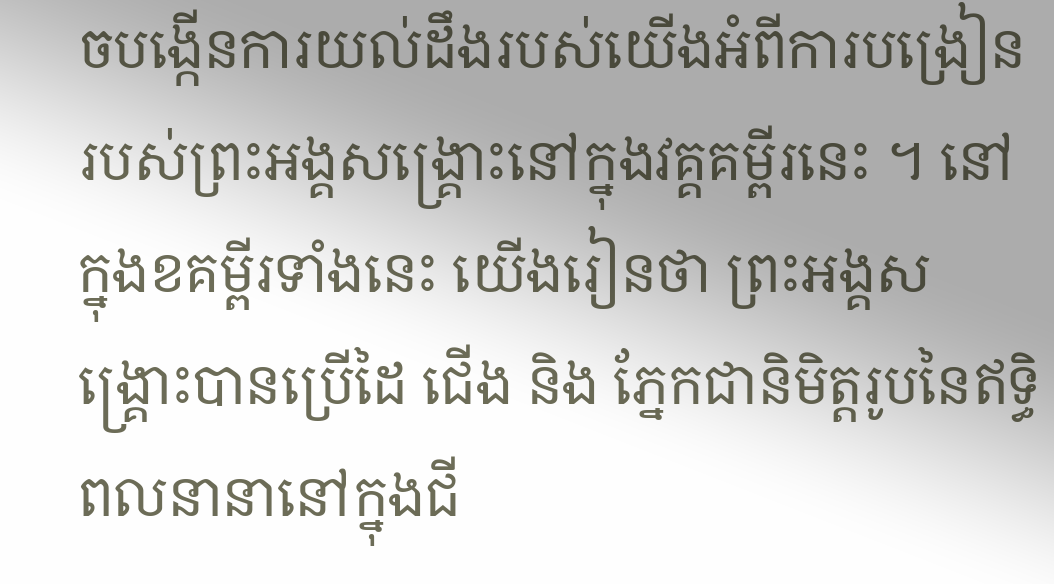ចបង្កើនការយល់ដឹងរបស់យើងអំពីការបង្រៀនរបស់ព្រះអង្គសង្គ្រោះនៅក្នុងវគ្គគម្ពីរនេះ ។ នៅក្នុងខគម្ពីរទាំងនេះ យើងរៀនថា ព្រះអង្គសង្គ្រោះបានប្រើដៃ ជើង និង ភ្នែកជានិមិត្តរូបនៃឥទ្ធិពលនានានៅក្នុងជី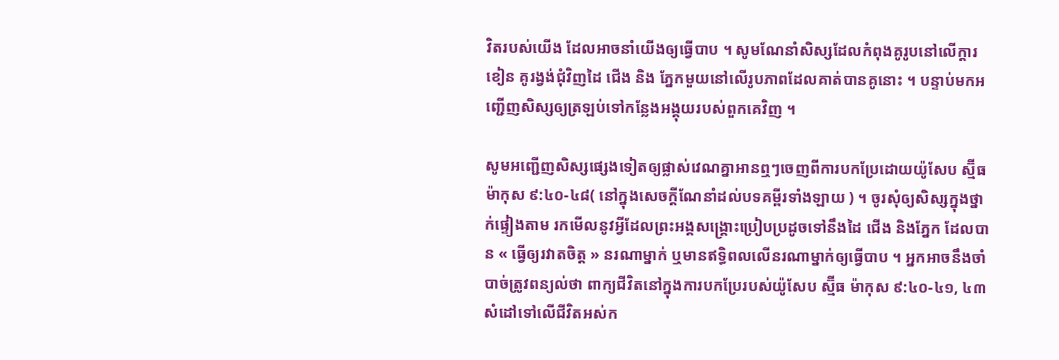វិតរបស់យើង ដែលអាចនាំយើងឲ្យធ្វើបាប ។ សូមណែនាំសិស្សដែលកំពុងគូរូបនៅលើក្ដារខៀន គូរង្វង់ជុំវិញដៃ ជើង និង ភ្នែកមួយនៅលើរូបភាពដែលគាត់បានគូនោះ ។ បន្ទាប់មកអញ្ជើញសិស្សឲ្យត្រឡប់ទៅកន្លែងអង្គុយរបស់ពួកគេវិញ ។

សូមអញ្ជើញសិស្សផ្សេងទៀតឲ្យផ្លាស់វេណគ្នាអានឮៗចេញពីការបកប្រែដោយយ៉ូសែប ស្ម៊ីធ ម៉ាកុស ៩:៤០-៤៨( នៅក្នុងសេចក្ដីណែនាំដល់បទគម្ពីរទាំងឡាយ ) ។ ចូរសុំឲ្យសិស្សក្នុងថ្នាក់ផ្ទៀងតាម រកមើលនូវអ្វីដែលព្រះអង្គសង្គ្រោះប្រៀបប្រដូចទៅនឹងដៃ ជើង និងភ្នែក ដែលបាន « ធ្វើឲ្យរវាតចិត្ត » នរណាម្នាក់ ឬមានឥទ្ធិពលលើនរណាម្នាក់ឲ្យធ្វើបាប ។ អ្នកអាចនឹងចាំបាច់ត្រូវពន្យល់ថា ពាក្យជីវិតនៅក្នុងការបកប្រែរបស់យ៉ូសែប ស្ម៊ីធ ម៉ាកុស ៩:៤០-៤១, ៤៣សំដៅទៅលើជីវិតអស់ក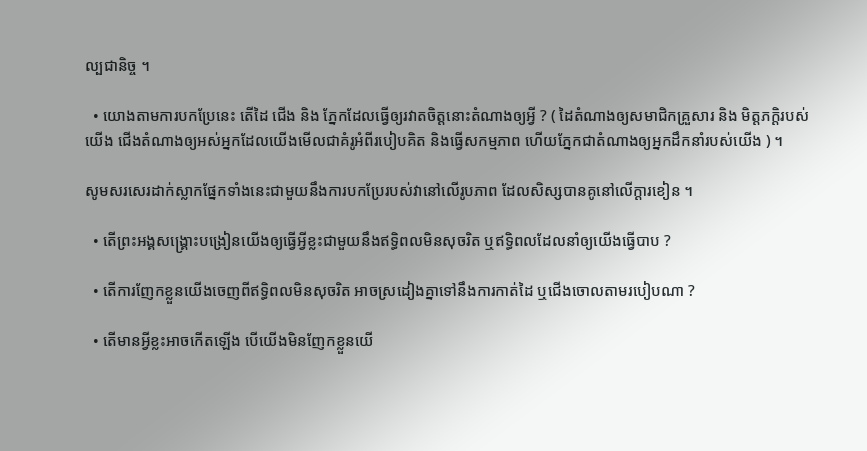ល្បជានិច្ច ។

  • យោងតាមការបកប្រែនេះ តើដៃ ជើង និង ភ្នែកដែលធ្វើឲ្យរវាតចិត្តនោះតំណាងឲ្យអ្វី ? ( ដៃតំណាងឲ្យសមាជិកគ្រួសារ និង មិត្តភក្ដិរបស់យើង ជើងតំណាងឲ្យអស់អ្នកដែលយើងមើលជាគំរូអំពីរបៀបគិត និងធ្វើសកម្មភាព ហើយភ្នែកជាតំណាងឲ្យអ្នកដឹកនាំរបស់យើង ) ។

សូមសរសេរដាក់ស្លាកផ្នែកទាំងនេះជាមួយនឹងការបកប្រែរបស់វានៅលើរូបភាព ដែលសិស្សបានគូនៅលើក្ដារខៀន ។

  • តើព្រះអង្គសង្គ្រោះបង្រៀនយើងឲ្យធ្វើអ្វីខ្លះជាមួយនឹងឥទ្ធិពលមិនសុចរិត ឬឥទ្ធិពលដែលនាំឲ្យយើងធ្វើបាប ?

  • តើការញែកខ្លួនយើងចេញពីឥទ្ធិពលមិនសុចរិត អាចស្រដៀងគ្នាទៅនឹងការកាត់ដៃ ឬជើងចោលតាមរបៀបណា ?

  • តើមានអ្វីខ្លះអាចកើតឡើង បើយើងមិនញែកខ្លួនយើ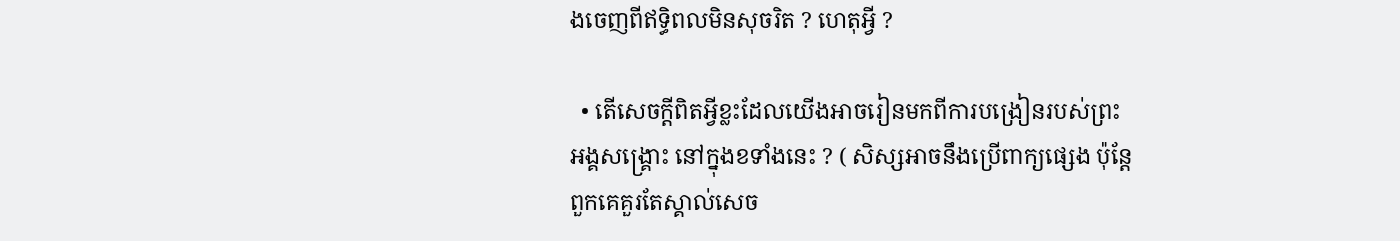ងចេញពីឥទ្ធិពលមិនសុចរិត ? ហេតុអ្វី ?

  • តើសេចក្ដីពិតអ្វីខ្លះដែលយើងអាចរៀនមកពីការបង្រៀនរបស់ព្រះអង្គសង្គ្រោះ នៅក្នុងខទាំងនេះ ? ( សិស្សអាចនឹងប្រើពាក្យផ្សេង ប៉ុន្តែពួកគេគួរតែស្គាល់សេច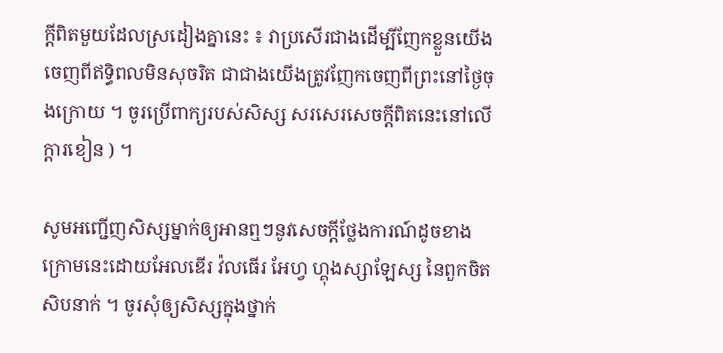ក្ដីពិតមួយដែលស្រដៀងគ្នានេះ ៖ វាប្រសើរជាងដើម្បីញែកខ្លួនយើងចេញពីឥទ្ធិពលមិនសុចរិត ជាជាងយើងត្រូវញែកចេញពីព្រះនៅថ្ងៃចុងក្រោយ ។ ចូរប្រើពាក្យរបស់សិស្ស សរសេរសេចក្ដីពិតនេះនៅលើក្ដារខៀន ) ។

សូមអញ្ជើញសិស្សម្នាក់ឲ្យអានឮៗនូវសេចក្ដីថ្លែងការណ៍ដូចខាងក្រោមនេះដោយអែលឌើរ វ៉លធើរ អែហ្វ ហ្គុងស្សាឡែស្ស នៃពួកចិតសិបនាក់ ។ ចូរសុំឲ្យសិស្សក្នុងថ្នាក់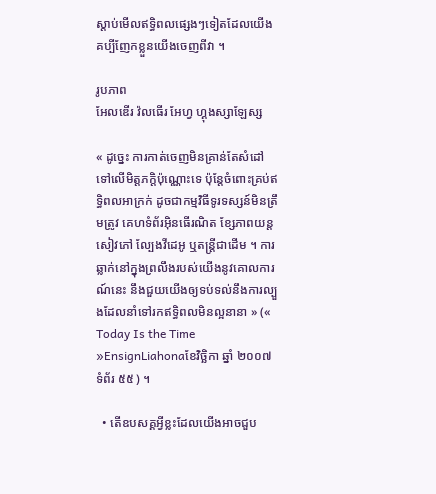ស្ដាប់មើលឥទ្ធិពលផ្សេងៗទៀតដែលយើងគប្បីញែកខ្លួនយើងចេញពីវា ។

រូបភាព
អែលឌើរ វ៉លធើរ អែហ្វ ហ្គុងស្សាឡែស្ស

« ដូច្នេះ ការកាត់ចេញមិនគ្រាន់តែសំដៅទៅលើមិត្តភក្ដិប៉ុណ្ណោះទេ ប៉ុន្តែចំពោះគ្រប់ឥទ្ធិពលអាក្រក់ ដូចជាកម្មវិធីទូរទស្សន៍មិនត្រឹមត្រូវ គេហទំព័រអ៊ិនធើរណិត ខ្សែភាពយន្ដ សៀវភៅ ល្បែងវីដេអូ ឬតន្ត្រីជាដើម ។ ការឆ្លាក់នៅក្នុងព្រលឹងរបស់យើងនូវគោលការណ៍នេះ នឹងជួយយើងឲ្យទប់ទល់នឹងការល្បួងដែលនាំទៅរកឥទ្ធិពលមិនល្អនានា » (« Today Is the Time »EnsignLiahonaខែវិច្ឆិកា ឆ្នាំ ២០០៧ ទំព័រ ៥៥ ) ។

  • តើឧបសគ្គអ្វីខ្លះដែលយើងអាចជួប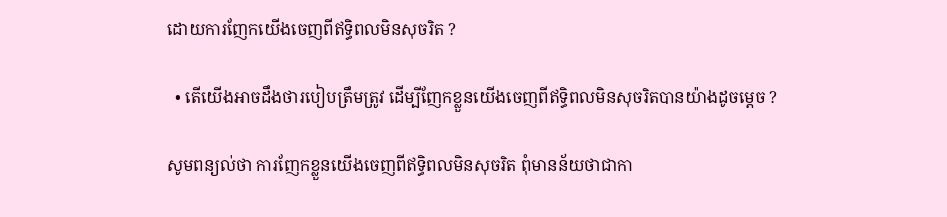ដោយការញែកយើងចេញពីឥទ្ធិពលមិនសុចរិត ?

  • តើយើងអាចដឹងថារបៀបត្រឹមត្រូវ ដើម្បីញែកខ្លួនយើងចេញពីឥទ្ធិពលមិនសុចរិតបានយ៉ាងដូចម្ដេច ?

សូមពន្យល់ថា ការញែកខ្លួនយើងចេញពីឥទ្ធិពលមិនសុចរិត ពុំមានន័យថាជាកា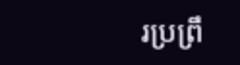រប្រព្រឹ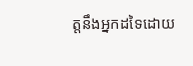ត្តនឹងអ្នកដទៃដោយ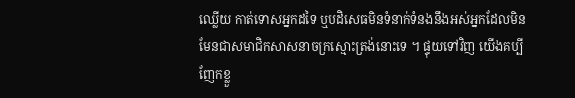ឈ្លើយ កាត់ទោសអ្នកដទៃ ឬបដិសេធមិនទំនាក់ទំនងនឹងអស់អ្នកដែលមិនមែនជាសមាជិកសាសនាចក្រស្មោះត្រង់នោះទេ ។ ផ្ទុយទៅវិញ យើងគប្បីញែកខ្លួ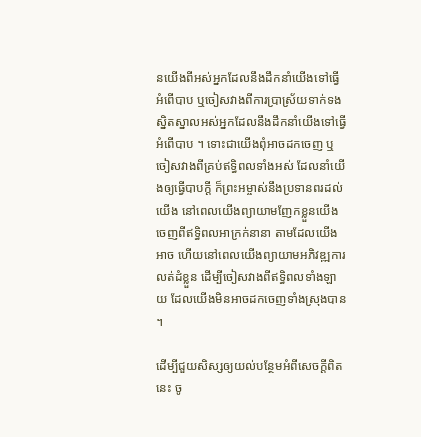នយើងពីអស់អ្នកដែលនឹងដឹកនាំយើងទៅធ្វើអំពើបាប ឬចៀសវាងពីការប្រាស្រ័យទាក់ទងស្និតស្នាលអស់អ្នកដែលនឹងដឹកនាំយើងទៅធ្វើអំពើបាប ។ ទោះជាយើងពុំអាចដកចេញ ឬចៀសវាងពីគ្រប់ឥទ្ធិពលទាំងអស់ ដែលនាំយើងឲ្យធ្វើបាបក្ដី ក៏ព្រះអម្ចាស់នឹងប្រទានពរដល់យើង នៅពេលយើងព្យាយាមញែកខ្លួនយើងចេញពីឥទ្ធិពលអាក្រក់នានា តាមដែលយើងអាច ហើយនៅពេលយើងព្យាយាមអភិវឌ្ឍការលត់ដំខ្លួន ដើម្បីចៀសវាងពីឥទ្ធិពលទាំងឡាយ ដែលយើងមិនអាចដកចេញទាំងស្រុងបាន ។

ដើម្បីជួយសិស្សឲ្យយល់បន្ថែមអំពីសេចក្ដីពិតនេះ ចូ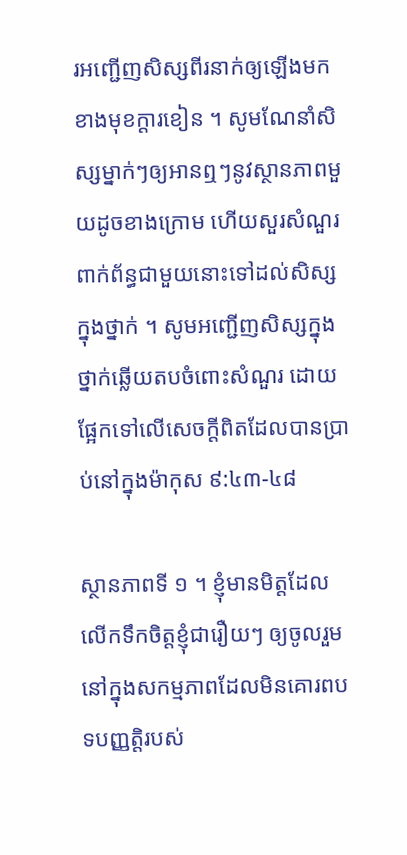រអញ្ជើញសិស្សពីរនាក់ឲ្យឡើងមកខាងមុខក្ដារខៀន ។ សូមណែនាំសិស្សម្នាក់ៗឲ្យអានឮៗនូវស្ថានភាពមួយដូចខាងក្រោម ហើយសួរសំណួរពាក់ព័ន្ធជាមួយនោះទៅដល់សិស្សក្នុងថ្នាក់ ។ សូមអញ្ជើញសិស្សក្នុងថ្នាក់ឆ្លើយតបចំពោះសំណួរ ដោយផ្អែកទៅលើសេចក្ដីពិតដែលបានប្រាប់នៅក្នុងម៉ាកុស ៩:៤៣-៤៨

ស្ថានភាពទី ១ ។ ខ្ញុំមានមិត្តដែលលើកទឹកចិត្តខ្ញុំជារឿយៗ ឲ្យចូលរួមនៅក្នុងសកម្មភាពដែលមិនគោរពបទបញ្ញត្តិរបស់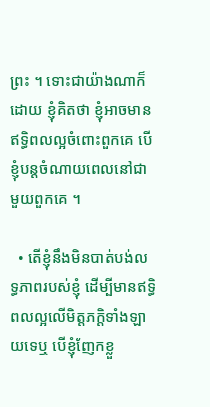ព្រះ ។ ទោះជាយ៉ាងណាក៏ដោយ ខ្ញុំគិតថា ខ្ញុំអាចមានឥទ្ធិពលល្អចំពោះពួកគេ បើខ្ញុំបន្ដចំណាយពេលនៅជាមួយពួកគេ ។

  • តើខ្ញុំនឹងមិនបាត់បង់លទ្ធភាពរបស់ខ្ញុំ ដើម្បីមានឥទ្ធិពលល្អលើមិត្តភក្ដិទាំងឡាយទេឬ បើខ្ញុំញែកខ្លួ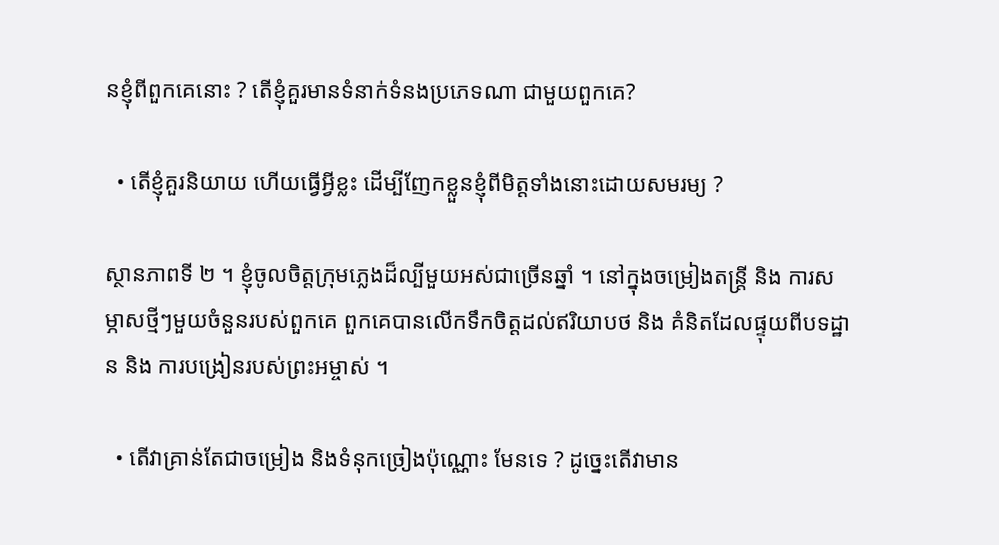នខ្ញុំពីពួកគេនោះ ? តើខ្ញុំគួរមានទំនាក់ទំនងប្រភេទណា ជាមួយពួកគេ?

  • តើខ្ញុំគួរនិយាយ ហើយធ្វើអ្វីខ្លះ ដើម្បីញែកខ្លួនខ្ញុំពីមិត្តទាំងនោះដោយសមរម្យ ?

ស្ថានភាពទី ២ ។ ខ្ញុំចូលចិត្តក្រុមភ្លេងដ៏ល្បីមួយអស់ជាច្រើនឆ្នាំ ។ នៅក្នុងចម្រៀងតន្ត្រី និង ការសម្ភាសថ្មីៗមួយចំនួនរបស់ពួកគេ ពួកគេបានលើកទឹកចិត្តដល់ឥរិយាបថ និង គំនិតដែលផ្ទុយពីបទដ្ឋាន និង ការបង្រៀនរបស់ព្រះអម្ចាស់ ។

  • តើវាគ្រាន់តែជាចម្រៀង និងទំនុកច្រៀងប៉ុណ្ណោះ មែនទេ ? ដូច្នេះតើវាមាន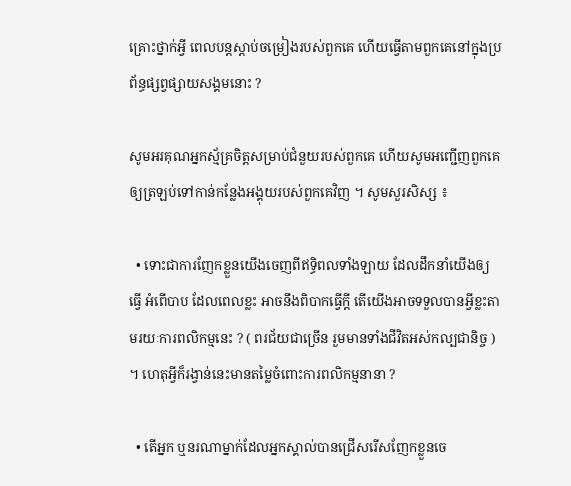គ្រោះថ្នាក់អ្វី ពេលបន្ដស្ដាប់ចម្រៀងរបស់ពួកគេ ហើយធ្វើតាមពួកគេនៅក្នុងប្រព័ន្ធផ្សព្វផ្សាយសង្គមនោះ ?

សូមអរគុណអ្នកស្ម័គ្រចិត្តសម្រាប់ជំនួយរបស់ពួកគេ ហើយសូមអញ្ជើញពួកគេឲ្យត្រឡប់ទៅកាន់កន្លែងអង្គុយរបស់ពួកគេវិញ ។ សូមសួរសិស្ស ៖

  • ទោះជាការញែកខ្លួនយើងចេញពីឥទ្ធិពលទាំងឡាយ ដែលដឹកនាំយើងឲ្យធ្វើ អំពើបាប ដែលពេលខ្លះ អាចនឹងពិបាកធ្វើក្តី តើយើងអាចទទួលបានអ្វីខ្លះតាមរយៈការពលិកម្មនេះ ? ( ពរជ័យជាច្រើន រួមមានទាំងជីវិតអស់កល្បជានិច្ច ) ។ ហេតុអ្វីក៏រង្វាន់នេះមានតម្លៃចំពោះការពលិកម្មនានា ?

  • តើអ្នក ឬនរណាម្នាក់ដែលអ្នកស្គាល់បានជ្រើសរើសញែកខ្លួនចេ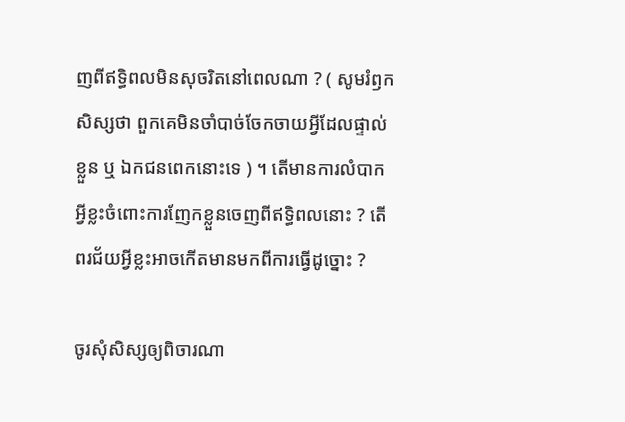ញពីឥទ្ធិពលមិនសុចរិតនៅពេលណា ? ( សូមរំឭកសិស្សថា ពួកគេមិនចាំបាច់ចែកចាយអ្វីដែលផ្ទាល់ខ្លួន ឬ ឯកជនពេកនោះទេ ) ។ តើមានការលំបាកអ្វីខ្លះចំពោះការញែកខ្លួនចេញពីឥទ្ធិពលនោះ ? តើពរជ័យអ្វីខ្លះអាចកើតមានមកពីការធ្វើដូច្នោះ ?

ចូរសុំសិស្សឲ្យពិចារណា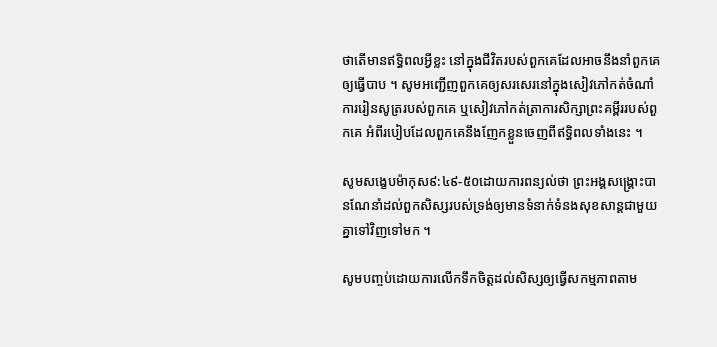ថាតើមានឥទ្ធិពលអ្វីខ្លះ នៅក្នុងជីវិតរបស់ពួកគេដែលអាចនឹងនាំពួកគេឲ្យធ្វើបាប ។ សូមអញ្ជើញពួកគេឲ្យសរសេរនៅក្នុងសៀវភៅកត់ចំណាំការរៀនសូត្ររបស់ពួកគេ ឬសៀវភៅកត់ត្រាការសិក្សាព្រះគម្ពីររបស់ពួកគេ អំពីរបៀបដែលពួកគេនឹងញែកខ្លួនចេញពីឥទ្ធិពលទាំងនេះ ។

សូមសង្ខេបម៉ាកុស៩:៤៩-៥០ដោយការពន្យល់ថា ព្រះអង្គសង្គ្រោះបានណែនាំដល់ពួកសិស្សរបស់ទ្រង់ឲ្យមានទំនាក់ទំនងសុខសាន្ដជាមួយគ្នាទៅវិញទៅមក ។

សូមបញ្ចប់ដោយការលើកទឹកចិត្តដល់សិស្សឲ្យធ្វើសកម្មភាពតាម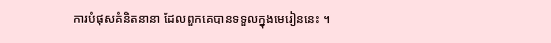ការបំផុសគំនិតនានា ដែលពួកគេបានទទួលក្នុងមេរៀននេះ ។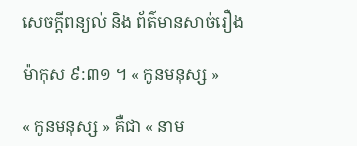សេចក្តីពន្យល់ និង ព័ត៌មានសាច់រឿង

ម៉ាកុស ៩:៣១ ។ « កូនមនុស្ស »

« កូនមនុស្ស » គឺជា « នាម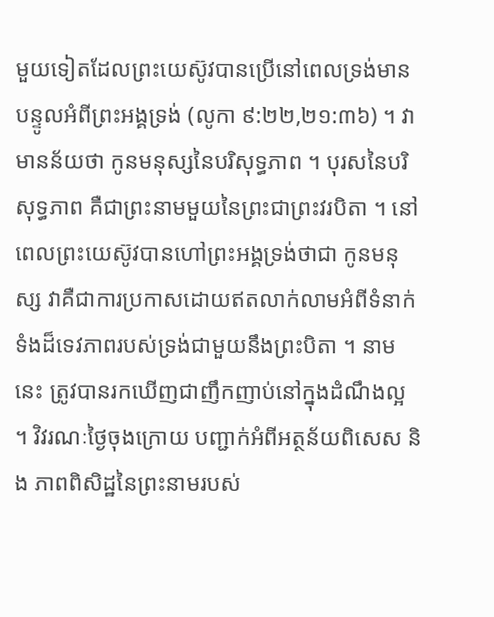មួយទៀតដែលព្រះយេស៊ូវបានប្រើនៅពេលទ្រង់មានបន្ទូលអំពីព្រះអង្គទ្រង់ (លូកា ៩:២២,២១:៣៦) ។ វាមានន័យថា កូនមនុស្សនៃបរិសុទ្ធភាព ។ បុរសនៃបរិសុទ្ធភាព គឺជាព្រះនាមមួយនៃព្រះជាព្រះវរបិតា ។ នៅពេលព្រះយេស៊ូវបានហៅព្រះអង្គទ្រង់ថាជា កូនមនុស្ស វាគឺជាការប្រកាសដោយឥតលាក់លាមអំពីទំនាក់ទំងដ៏ទេវភាពរបស់ទ្រង់ជាមួយនឹងព្រះបិតា ។ នាមនេះ ត្រូវបានរកឃើញជាញឹកញាប់នៅក្នុងដំណឹងល្អ ។ វិវរណៈថ្ងៃចុងក្រោយ បញ្ជាក់អំពីអត្ថន័យពិសេស និង ភាពពិសិដ្ឋនៃព្រះនាមរបស់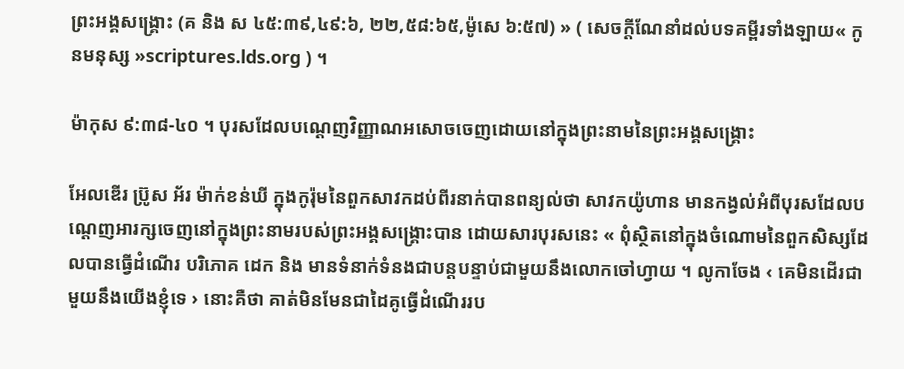ព្រះអង្គសង្គ្រោះ (គ និង ស ៤៥:៣៩,៤៩:៦, ២២,៥៨:៦៥,ម៉ូសេ ៦:៥៧) » ( សេចក្ដីណែនាំដល់បទគម្ពីរទាំងឡាយ« កូនមនុស្ស »scriptures.lds.org ) ។

ម៉ាកុស ៩:៣៨-៤០ ។ បុរសដែលបណ្ដេញវិញ្ញាណអសោចចេញដោយនៅក្នុងព្រះនាមនៃព្រះអង្គសង្គ្រោះ

អែលឌើរ ប្រ៊ូស អ័រ ម៉ាក់ខន់ឃី ក្នុងកូរ៉ុមនៃពួកសាវកដប់ពីរនាក់បានពន្យល់ថា សាវកយ៉ូហាន មានកង្វល់អំពីបុរសដែលបណ្ដេញអារក្សចេញនៅក្នុងព្រះនាមរបស់ព្រះអង្គសង្គ្រោះបាន ដោយសារបុរសនេះ « ពុំស្ថិតនៅក្នុងចំណោមនៃពួកសិស្សដែលបានធ្វើដំណើរ បរិភោគ ដេក និង មានទំនាក់ទំនងជាបន្ដបន្ទាប់ជាមួយនឹងលោកចៅហ្វាយ ។ លូកាចែង ‹ គេមិនដើរជាមួយនឹងយើងខ្ញុំទេ › នោះគឺថា គាត់មិនមែនជាដៃគូធ្វើដំណើររប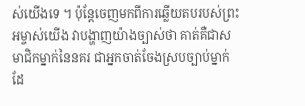ស់យើងទេ ។ ប៉ុន្តែចេញមកពីការឆ្លើយតបរបស់ព្រះអម្ចាស់យើង វាបង្ហាញយ៉ាងច្បាស់ថា គាត់គឺជាសមាជិកម្នាក់នៃនគរ ជាអ្នកចាត់ចែងស្របច្បាប់ម្នាក់ ដែ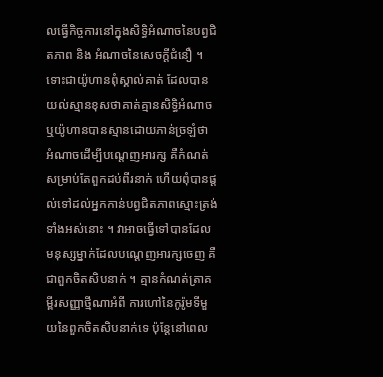លធ្វើកិច្ចការនៅក្នុងសិទ្ធិអំណាចនៃបព្វជិតភាព និង អំណាចនៃសេចក្ដីជំនឿ ។ ទោះជាយ៉ូហានពុំស្គាល់គាត់ ដែលបានយល់ស្មានខុសថាគាត់គ្មានសិទ្ធិអំណាច ឬយ៉ូហានបានស្មានដោយភាន់ច្រឡំថា អំណាចដើម្បីបណ្ដេញអារក្ស គឺកំណត់សម្រាប់តែពួកដប់ពីរនាក់ ហើយពុំបានផ្ដល់ទៅដល់អ្នកកាន់បព្វជិតភាពស្មោះត្រង់ទាំងអស់នោះ ។ វាអាចធ្វើទៅបានដែលមនុស្សម្នាក់ដែលបណ្ដេញអារក្សចេញ គឺជាពួកចិតសិបនាក់ ។ គ្មានកំណត់ត្រាគម្ពីរសញ្ញាថ្មីណាអំពី ការហៅនៃកូរ៉ូមទីមួយនៃពួកចិតសិបនាក់ទេ ប៉ុន្តែនៅពេល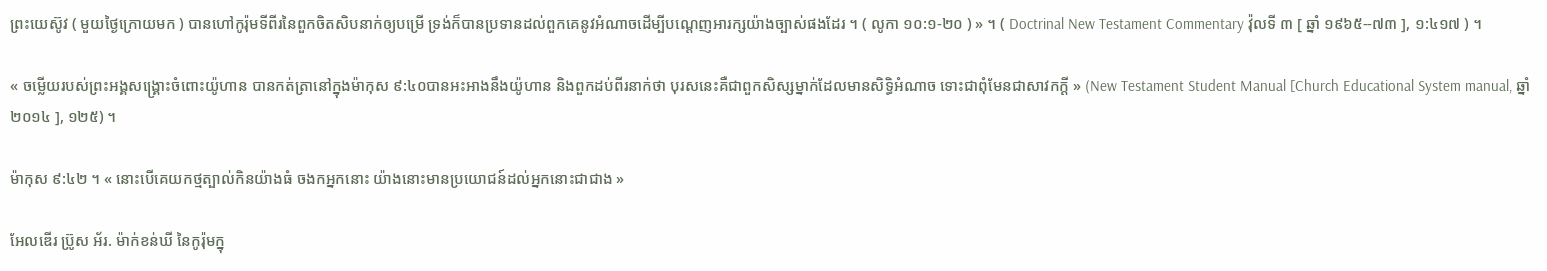ព្រះយេស៊ូវ ( មួយថ្ងៃក្រោយមក ) បានហៅកូរ៉ុមទីពីរនៃពួកចិតសិបនាក់ឲ្យបម្រើ ទ្រង់ក៏បានប្រទានដល់ពួកគេនូវអំណាចដើម្បីបណ្ដេញអារក្សយ៉ាងច្បាស់ផងដែរ ។ ( លូកា ១០:១-២០ ) » ។ ( Doctrinal New Testament Commentary វ៉ុលទី ៣ [ ឆ្នាំ ១៩៦៥--៧៣ ], ១:៤១៧ ) ។

« ចម្លើយរបស់ព្រះអង្គសង្គ្រោះចំពោះយ៉ូហាន បានកត់ត្រានៅក្នុងម៉ាកុស ៩:៤០បានអះអាងនឹងយ៉ូហាន និងពួកដប់ពីរនាក់ថា បុរសនេះគឺជាពួកសិស្សម្នាក់ដែលមានសិទ្ធិអំណាច ទោះជាពុំមែនជាសាវកក្ដី » (New Testament Student Manual [Church Educational System manual, ឆ្នាំ ២០១៤ ], ១២៥) ។

ម៉ាកុស ៩:៤២ ។ « នោះបើគេយកថ្មត្បាល់កិនយ៉ាងធំ ចងកអ្នកនោះ យ៉ាងនោះមានប្រយោជន៍ដល់អ្នកនោះជាជាង »

អែលឌើរ ប្រ៊ូស អ័រ. ម៉ាក់ខន់ឃី នៃកូរ៉ុមក្នុ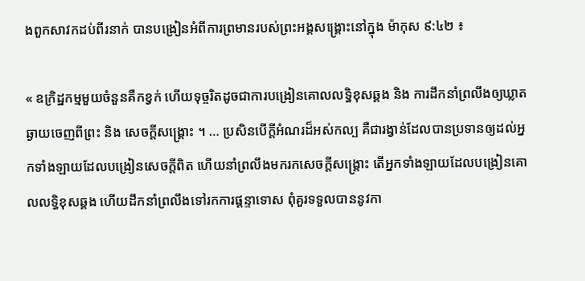ងពួកសាវកដប់ពីរនាក់ បានបង្រៀនអំពីការព្រមានរបស់ព្រះអង្គសង្គ្រោះនៅក្នុង ម៉ាកុស ៩:៤២ ៖

« ឧក្រិដ្ឋកម្មមួយចំនួនគឺកខ្វក់ ហើយទុច្ចរិតដូចជាការបង្រៀនគោលលទ្ធិខុសឆ្គង និង ការដឹកនាំព្រលឹងឲ្យឃ្លាតឆ្ងាយចេញពីព្រះ និង សេចក្ដីសង្គ្រោះ ។ … ប្រសិនបើក្ដីអំណរដ៏អស់កល្ប គឺជារង្វាន់ដែលបានប្រទានឲ្យដល់អ្នកទាំងឡាយដែលបង្រៀនសេចក្ដីពិត ហើយនាំព្រលឹងមករកសេចក្ដីសង្គ្រោះ តើអ្នកទាំងឡាយដែលបង្រៀនគោលលទ្ធិខុសឆ្គង ហើយដឹកនាំព្រលឹងទៅរកការផ្ដន្ទាទោស ពុំគួរទទួលបាននូវកា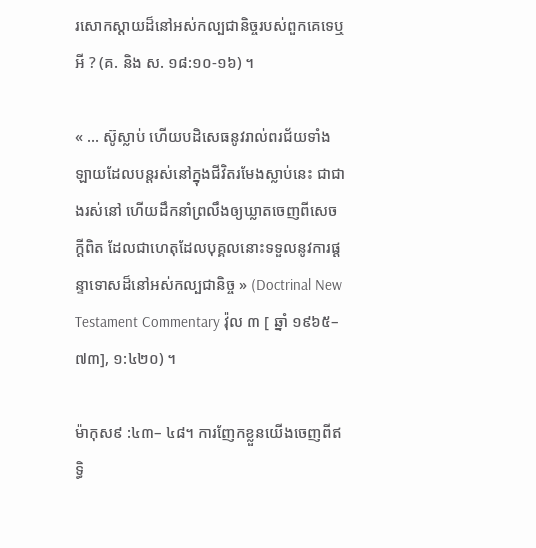រសោកស្ដាយដ៏នៅអស់កល្បជានិច្ចរបស់ពួកគេទេឬអី ? (គ. និង ស. ១៨:១០-១៦) ។

« … ស៊ូស្លាប់ ហើយបដិសេធនូវរាល់ពរជ័យទាំងឡាយដែលបន្ដរស់នៅក្នុងជីវិតរមែងស្លាប់នេះ ជាជាងរស់នៅ ហើយដឹកនាំព្រលឹងឲ្យឃ្លាតចេញពីសេចក្ដីពិត ដែលជាហេតុដែលបុគ្គលនោះទទួលនូវការផ្ដន្ទាទោសដ៏នៅអស់កល្បជានិច្ច » (Doctrinal New Testament Commentary វ៉ុល ៣ [ ឆ្នាំ ១៩៦៥–៧៣], ១:៤២០) ។

ម៉ាកុស៩ :៤៣– ៤៨។ ការញែកខ្លួនយើងចេញពីឥទ្ធិ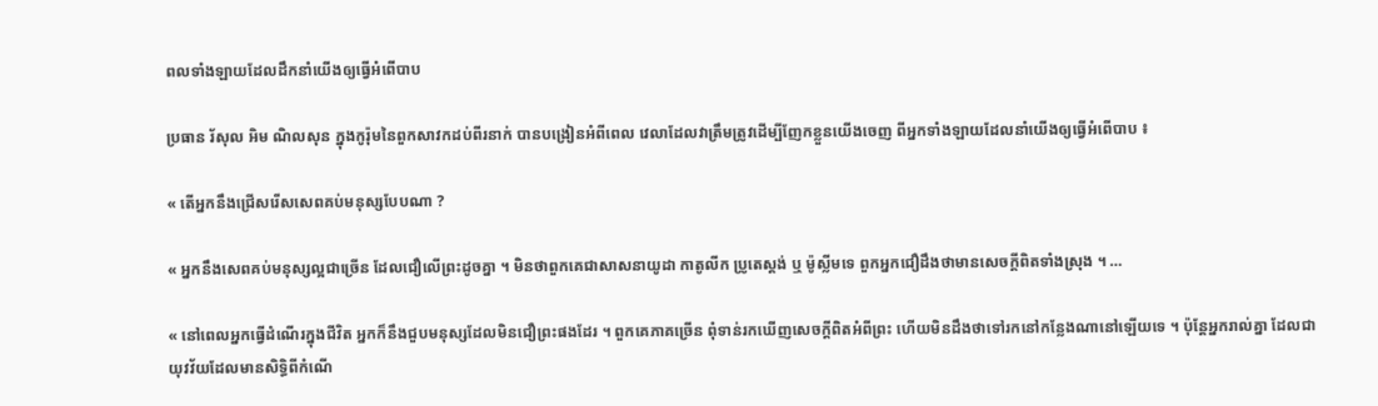ពលទាំងឡាយដែលដឹកនាំយើងឲ្យធ្វើអំពើបាប

ប្រធាន រ័សុល អិម ណិលសុន ក្នុងកូរ៉ុមនៃពួកសាវកដប់ពីរនាក់ បានបង្រៀនអំពីពេល វេលាដែលវាត្រឹមត្រូវដើម្បីញែកខ្លួនយើងចេញ ពីអ្នកទាំងឡាយដែលនាំយើងឲ្យធ្វើអំពើបាប ៖

« តើអ្នកនឹងជ្រើសរើសសេពគប់មនុស្សបែបណា ?

« អ្នកនឹងសេពគប់មនុស្សល្អជាច្រើន ដែលជឿលើព្រះដូចគ្នា ។ មិនថាពួកគេជាសាសនាយូដា កាតូលីក ប្រូតេស្ដង់ ឬ ម៉ូស្លីមទេ ពួកអ្នកជឿដឹងថាមានសេចក្ដីពិតទាំងស្រុង ។ …

« នៅពេលអ្នកធ្វើដំណើរក្នុងជីវិត អ្នកក៏នឹងជួបមនុស្សដែលមិនជឿព្រះផងដែរ ។ ពួកគេភាគច្រើន ពុំទាន់រកឃើញសេចក្ដីពិតអំពីព្រះ ហើយមិនដឹងថាទៅរកនៅកន្លែងណានៅឡើយទេ ។ ប៉ុន្តែអ្នករាល់គ្នា ដែលជាយុវវ័យដែលមានសិទ្ធិពីកំណើ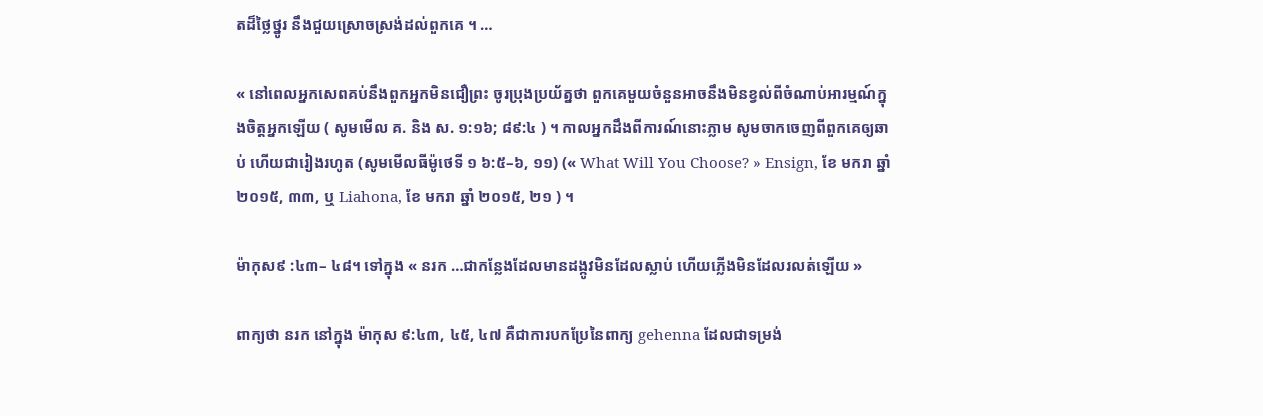តដ៏ថ្លៃថ្នូរ នឹងជួយស្រោចស្រង់ដល់ពួកគេ ។ …

« នៅពេលអ្នកសេពគប់នឹងពួកអ្នកមិនជឿព្រះ ចូរប្រុងប្រយ័ត្នថា ពួកគេមួយចំនួនអាចនឹងមិនខ្វល់ពីចំណាប់អារម្មណ៍ក្នុងចិត្តអ្នកឡើយ ( សូមមើល គ. និង ស. ១:១៦; ៨៩:៤ ) ។ កាលអ្នកដឹងពីការណ៍នោះភ្លាម សូមចាកចេញពីពួកគេឲ្យឆាប់ ហើយជារៀងរហូត (សូមមើលធីម៉ូថេទី ១ ៦:៥–៦, ១១) (« What Will You Choose? » Ensign, ខែ មករា ឆ្នាំ ២០១៥, ៣៣, ឬ Liahona, ខែ មករា ឆ្នាំ ២០១៥, ២១ ) ។

ម៉ាកុស៩ :៤៣– ៤៨។ ទៅក្នុង « នរក …ជាកន្លែងដែលមានដង្កូវមិនដែលស្លាប់ ហើយភ្លើងមិនដែលរលត់ឡើយ »

ពាក្យថា នរក នៅក្នុង ម៉ាកុស ៩:៤៣, ៤៥, ៤៧ គឺជាការបកប្រែនៃពាក្យ gehenna ដែលជាទម្រង់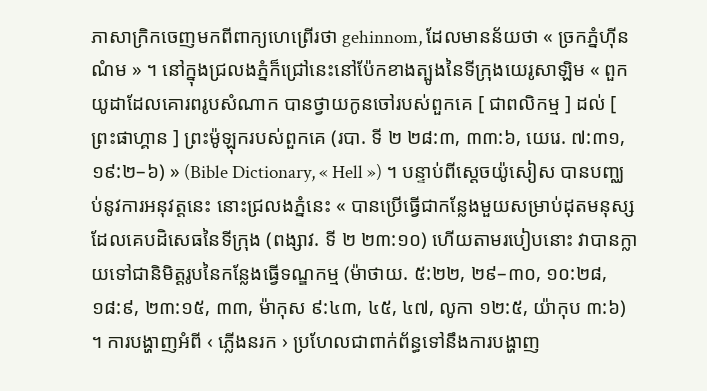ភាសាក្រិកចេញមកពីពាក្យហេព្រើរថា gehinnom, ដែលមានន័យថា « ច្រកភ្នំហ៊ីនណំម » ។ នៅក្នុងជ្រលងភ្នំក៏ជ្រៅនេះនៅប៉ែកខាងត្បូងនៃទីក្រុងយេរូសាឡិម « ពួកយូដាដែលគោរពរូបសំណាក បានថ្វាយកូនចៅរបស់ពួកគេ [ ជាពលិកម្ម ] ដល់ [ ព្រះផាហ្គាន ] ព្រះម៉ូឡុករបស់ពួកគេ (របា. ទី ២ ២៨:៣, ៣៣:៦, យេរេ. ៧:៣១, ១៩:២–៦) » (Bible Dictionary, « Hell ») ។ បន្ទាប់ពីស្តេចយ៉ូសៀស បានបញ្ឈប់នូវការអនុវត្តនេះ នោះជ្រលងភ្នំនេះ « បានប្រើធ្វើជាកន្លែងមួយសម្រាប់ដុតមនុស្សដែលគេបដិសេធនៃទីក្រុង (ពង្សាវ. ទី ២ ២៣:១០) ហើយតាមរបៀបនោះ វាបានក្លាយទៅជានិមិត្តរូបនៃកន្លែងធ្វើទណ្ឌកម្ម (ម៉ាថាយ. ៥:២២, ២៩–៣០, ១០:២៨, ១៨:៩, ២៣:១៥, ៣៣, ម៉ាកុស ៩:៤៣, ៤៥, ៤៧, លូកា ១២:៥, យ៉ាកុប ៣:៦) ។ ការបង្ហាញអំពី ‹ ភ្លើងនរក › ប្រហែលជាពាក់ព័ន្ធទៅនឹងការបង្ហាញ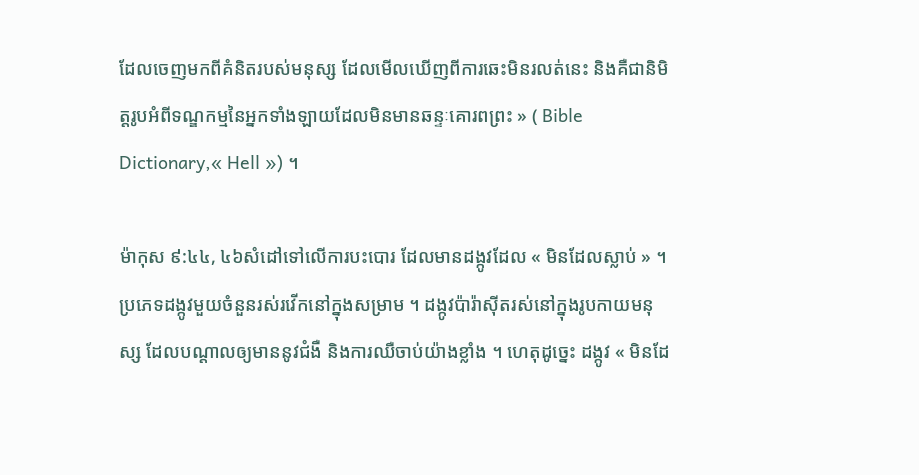ដែលចេញមកពីគំនិតរបស់មនុស្ស ដែលមើលឃើញពីការឆេះមិនរលត់នេះ និងគឺជានិមិត្តរូបអំពីទណ្ឌកម្មនៃអ្នកទាំងឡាយដែលមិនមានឆន្ទៈគោរពព្រះ » ( Bible Dictionary,« Hell ») ។

ម៉ាកុស ៩:៤៤, ៤៦សំដៅទៅលើការបះបោរ ដែលមានដង្កូវដែល « មិនដែលស្លាប់ » ។ ប្រភេទដង្កូវមួយចំនួនរស់រវើកនៅក្នុងសម្រាម ។ ដង្កូវប៉ារ៉ាស៊ីតរស់នៅក្នុងរូបកាយមនុស្ស ដែលបណ្ដាលឲ្យមាននូវជំងឺ និងការឈឺចាប់យ៉ាងខ្លាំង ។ ហេតុដូច្នេះ ដង្កូវ « មិនដែ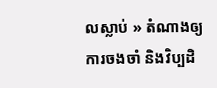លស្លាប់ » តំណាងឲ្យការចងចាំ និងវិប្បដិ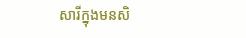សារីក្នុងមនសិ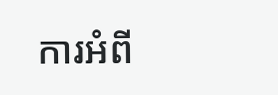ការអំពី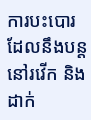ការបះបោរដែលនឹងបន្ដនៅរវើក និងដាក់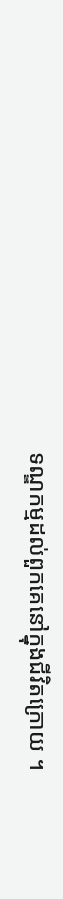ទណ្ឌកម្មដល់ពួកគេនៅក្នុងជីវិតក្រោយ ។